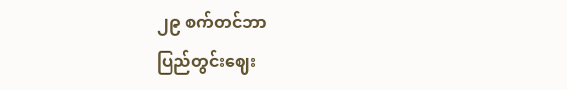၂၉ စက်တင်ဘာ
ပြည်တွင်းဈေး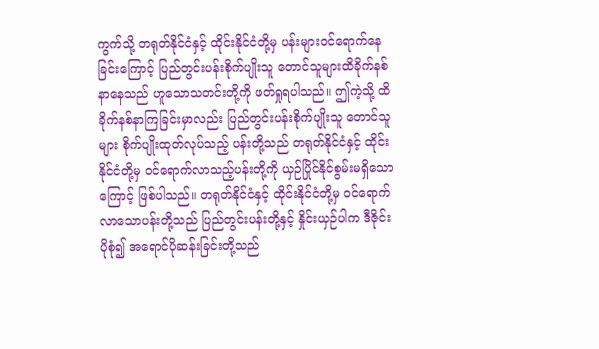ကွက်သို့ တရုတ်နိုင်ငံနှင့် ထိုင်းနိုင်ငံတို့မှ ပန်းများဝင်ရောက်နေခြင်းကြောင့် ပြည်တွင်းပန်းစိုက်ပျိုးသူ တောင်သူများထိခိုက်နစ်နာနေသည် ဟူသောသတင်းတို့ကို ဖတ်ရှုရပါသည်။ ဤကဲ့သို့ ထိခိုက်နစ်နာကြခြင်းမှာလည်း ပြည်တွင်းပန်းစိုက်ပျိုးသူ တောင်သူများ စိုက်ပျိုးထုတ်လုပ်သည့် ပန်းတို့သည် တရုတ်နိုင်ငံနှင့် ထိုင်းနိုင်ငံတို့မှ ဝင်ရောက်လာသည့်ပန်းတို့ကို ယှဉ်ပြိုင်နိုင်စွမ်းမရှိသောကြောင့် ဖြစ်ပါသည်။ တရုတ်နိုင်ငံနှင့် ထိုင်းနိုင်ငံတို့မှ ဝင်ရောက်လာသောပန်းတို့သည် ပြည်တွင်းပန်းတို့နှင့် နှိုင်းယှဉ်ပါက ဒီဇိုင်းပိုစုံ၍ အရောင်ပိုဆန်းခြင်းတို့သည်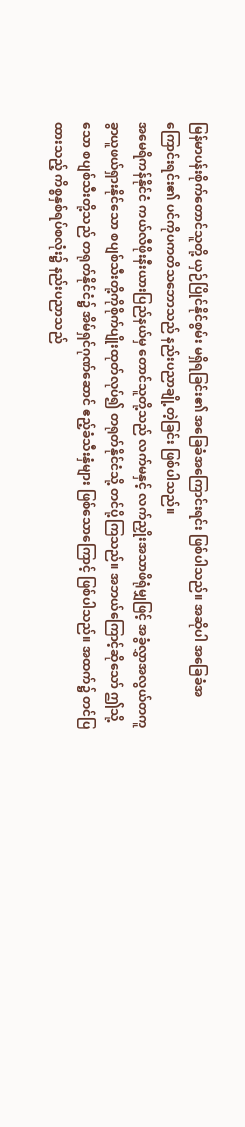မြန်မာပန်းစိုက်တောင်သူတို့ ယှဉ်ပြိုင်နိုင်စွမ်း မရှိရခြင်း၏ အခြေခံအကြောင်းရင်း ဖြစ်ပါသည်။ အဆိုပါ အခြေခံအကြောင်းရင်း၏ ပင်ကိုပကတိသဘောသည် နည်းပညာချို့တဲ့ခြင်း ဖြစ်ပါသည်။
အမေရိကန်နိုင်ငံ ကယ်လီဖိုးနီးယားပြည်နယ်မှ တောင်သူတို့သည် လက်မနှင့် လက်ညှိုးအသာဖိရုံမျှဖြင့် အခွံလွှာအလွယ်တကူ ခွာယူဖယ်ရှားနိုင်သော စပျစ်သီးတို့ကိုစိုက်ပျိုးထုတ်လုပ်၍ တရုတ်နိုင်ငံသို့ တင်ပို့ကြသည်။ အဘယ်ကြောင့်ဆိုသော် ဤသို့သော စပျစ်သီးတို့သည် တရုတ်နိုင်ငံ၌ အိမ်ရှင်ဂုဏ်ဆောင် ဧည့်ခံသီးနှံများ ဖြစ်သောကြောင့် ဖြစ်ပါသည်။ အထက်၌ တင်ပြထားသည့် ကိစ္စနှစ်ရပ်စလုံး၌ နည်းပညာသည်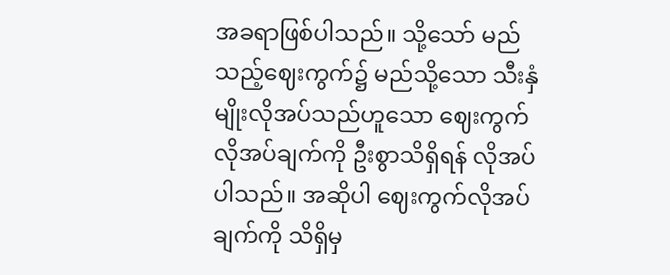အခရာဖြစ်ပါသည်။ သို့သော် မည်သည့်ဈေးကွက်၌ မည်သို့သော သီးနှံမျိုးလိုအပ်သည်ဟူသော ဈေးကွက်လိုအပ်ချက်ကို ဦးစွာသိရှိရန် လိုအပ်ပါသည်။ အဆိုပါ ဈေးကွက်လိုအပ်ချက်ကို သိရှိမှ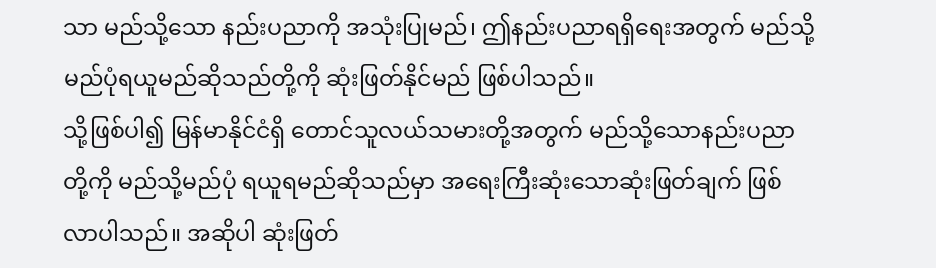သာ မည်သို့သော နည်းပညာကို အသုံးပြုမည်၊ ဤနည်းပညာရရှိရေးအတွက် မည်သို့မည်ပုံရယူမည်ဆိုသည်တို့ကို ဆုံးဖြတ်နိုင်မည် ဖြစ်ပါသည်။
သို့ဖြစ်ပါ၍ မြန်မာနိုင်ငံရှိ တောင်သူလယ်သမားတို့အတွက် မည်သို့သောနည်းပညာတို့ကို မည်သို့မည်ပုံ ရယူရမည်ဆိုသည်မှာ အရေးကြီးဆုံးသောဆုံးဖြတ်ချက် ဖြစ်လာပါသည်။ အဆိုပါ ဆုံးဖြတ်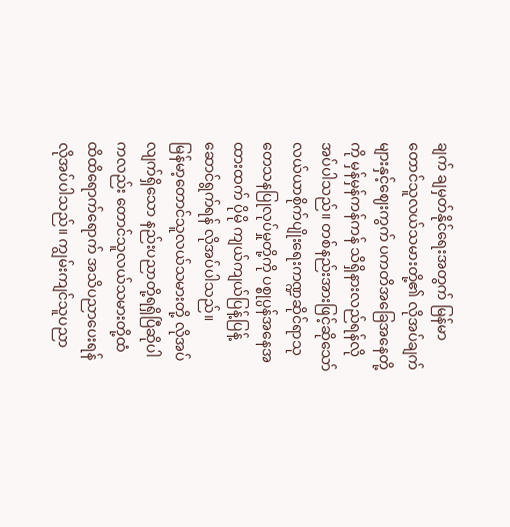ချက် ချမှတ်နိုင်ရေးအတွက် မြန်မာတောင်သူလယ်သမားတို့၏ လိုအပ်ချက်များနှင့်ဈေးကွက် ပကတိအခြေအနေတို့ကို မှန်မှန်ကန်ကန် သိရှိနားလည်ရန်လိုအပ်ပါသည်။ တစ်နည်းအားဖြင့်ဆိုသော် လယ်ယာစိုက်ပျိုးရေးကဏ္ဍဆိုင်ရာသုတေသနပြုလုပ်မှုတို့ကို ပစ္စုပ္ပန်အနေအထားထက် ပိုမို ကျယ်ကျယ်ပြန့်ပြန့် ဆောင်ရွက်ရန် လိုအပ်ပါသည်။
မြန်မာ့တောင်သူလယ်သမားတို့ လိုအပ်လျက်ရှိသော နည်းပညာတို့ရရှိပြီဆိုပါကလည်း တောင်သူလယ်သမားတို့ထံ ထိထိရောက်ရောက် အသိပညာပေးရန် လိုအပ်ပါသည်။ ကျွမ်းကျင်သူပညာ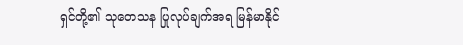ရှင်တို့၏ သုတေသန ပြုလုပ်ချက်အရ မြန်မာနိုင်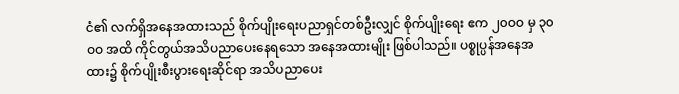ငံ၏ လက်ရှိအနေအထားသည် စိုက်ပျိုးရေးပညာရှင်တစ်ဦးလျှင် စိုက်ပျိုးရေး ဧက ၂၀ဝဝ မှ ၃၀ဝဝ အထိ ကိုင်တွယ်အသိပညာပေးနေရသော အနေအထားမျိုး ဖြစ်ပါသည်။ ပစ္စုပ္ပန်အနေအထား၌ စိုက်ပျိုးစီးပွားရေးဆိုင်ရာ အသိပညာပေး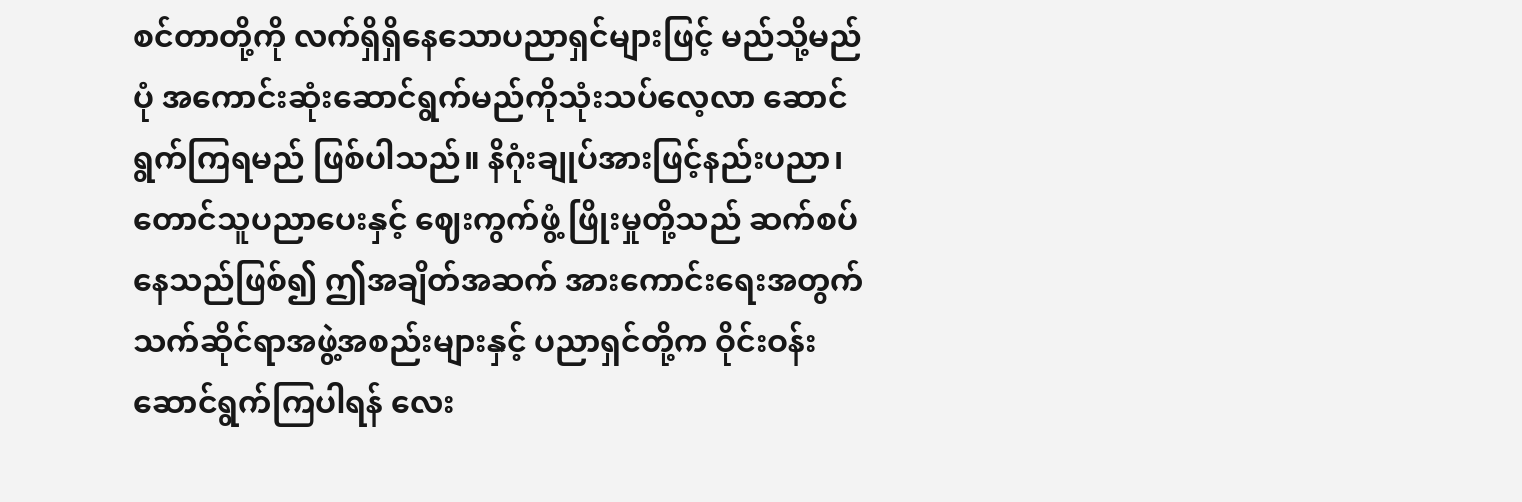စင်တာတို့ကို လက်ရှိရှိနေသောပညာရှင်များဖြင့် မည်သို့မည်ပုံ အကောင်းဆုံးဆောင်ရွက်မည်ကိုသုံးသပ်လေ့လာ ဆောင်ရွက်ကြရမည် ဖြစ်ပါသည်။ နိဂုံးချုပ်အားဖြင့်နည်းပညာ၊ တောင်သူပညာပေးနှင့် ဈေးကွက်ဖွံ့ ဖြိုးမှုတို့သည် ဆက်စပ်နေသည်ဖြစ်၍ ဤအချိတ်အဆက် အားကောင်းရေးအတွက် သက်ဆိုင်ရာအဖွဲ့အစည်းများနှင့် ပညာရှင်တို့က ဝိုင်းဝန်းဆောင်ရွက်ကြပါရန် လေး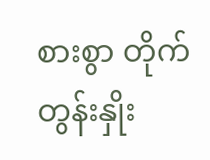စားစွာ တိုက်တွန်းနှိုး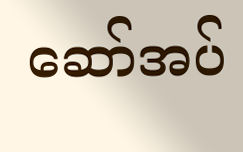ဆော်အပ်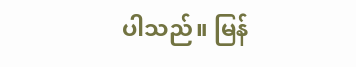ပါသည်။ မြန်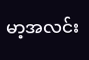မာ့အလင်း